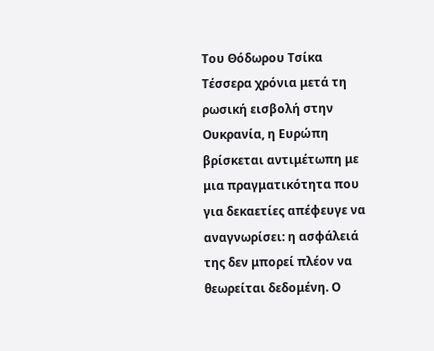Του Θόδωρου Τσίκα
Τέσσερα χρόνια μετά τη ρωσική εισβολή στην Ουκρανία, η Ευρώπη βρίσκεται αντιμέτωπη με μια πραγματικότητα που για δεκαετίες απέφευγε να αναγνωρίσει: η ασφάλειά της δεν μπορεί πλέον να θεωρείται δεδομένη. Ο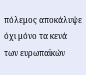πόλεμος αποκάλυψε όχι μόνο τα κενά των ευρωπαϊκών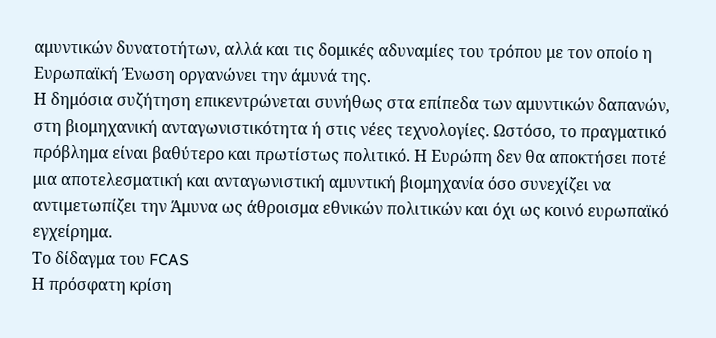αμυντικών δυνατοτήτων, αλλά και τις δομικές αδυναμίες του τρόπου με τον οποίο η Ευρωπαϊκή Ένωση οργανώνει την άμυνά της.
Η δημόσια συζήτηση επικεντρώνεται συνήθως στα επίπεδα των αμυντικών δαπανών, στη βιομηχανική ανταγωνιστικότητα ή στις νέες τεχνολογίες. Ωστόσο, το πραγματικό πρόβλημα είναι βαθύτερο και πρωτίστως πολιτικό. Η Ευρώπη δεν θα αποκτήσει ποτέ μια αποτελεσματική και ανταγωνιστική αμυντική βιομηχανία όσο συνεχίζει να αντιμετωπίζει την Άμυνα ως άθροισμα εθνικών πολιτικών και όχι ως κοινό ευρωπαϊκό εγχείρημα.
Το δίδαγμα του FCAS
Η πρόσφατη κρίση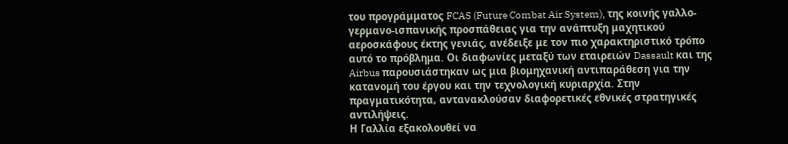του προγράμματος FCAS (Future Combat Air System), της κοινής γαλλο-γερμανο-ισπανικής προσπάθειας για την ανάπτυξη μαχητικού αεροσκάφους έκτης γενιάς, ανέδειξε με τον πιο χαρακτηριστικό τρόπο αυτό το πρόβλημα. Οι διαφωνίες μεταξύ των εταιρειών Dassault και της Airbus παρουσιάστηκαν ως μια βιομηχανική αντιπαράθεση για την κατανομή του έργου και την τεχνολογική κυριαρχία. Στην πραγματικότητα, αντανακλούσαν διαφορετικές εθνικές στρατηγικές αντιλήψεις.
Η Γαλλία εξακολουθεί να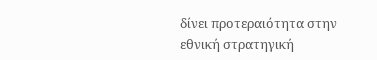δίνει προτεραιότητα στην εθνική στρατηγική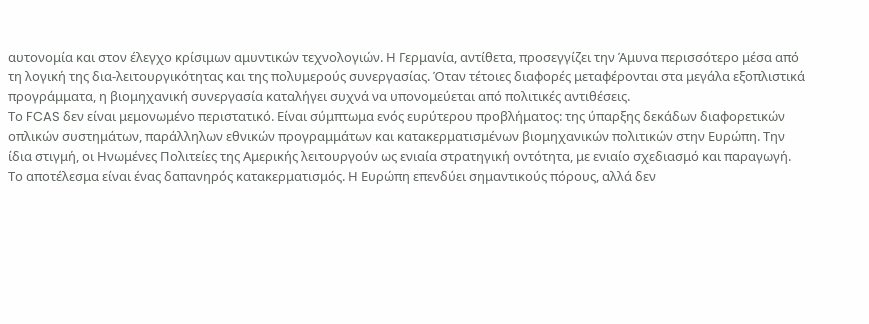αυτονομία και στον έλεγχο κρίσιμων αμυντικών τεχνολογιών. Η Γερμανία, αντίθετα, προσεγγίζει την Άμυνα περισσότερο μέσα από τη λογική της δια-λειτουργικότητας και της πολυμερούς συνεργασίας. Όταν τέτοιες διαφορές μεταφέρονται στα μεγάλα εξοπλιστικά προγράμματα, η βιομηχανική συνεργασία καταλήγει συχνά να υπονομεύεται από πολιτικές αντιθέσεις.
Το FCAS δεν είναι μεμονωμένο περιστατικό. Είναι σύμπτωμα ενός ευρύτερου προβλήματος: της ύπαρξης δεκάδων διαφορετικών οπλικών συστημάτων, παράλληλων εθνικών προγραμμάτων και κατακερματισμένων βιομηχανικών πολιτικών στην Ευρώπη. Την ίδια στιγμή, οι Ηνωμένες Πολιτείες της Αμερικής λειτουργούν ως ενιαία στρατηγική οντότητα, με ενιαίο σχεδιασμό και παραγωγή.
Το αποτέλεσμα είναι ένας δαπανηρός κατακερματισμός. Η Ευρώπη επενδύει σημαντικούς πόρους, αλλά δεν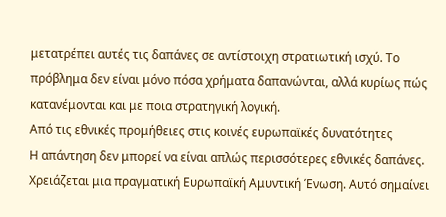μετατρέπει αυτές τις δαπάνες σε αντίστοιχη στρατιωτική ισχύ. Το πρόβλημα δεν είναι μόνο πόσα χρήματα δαπανώνται, αλλά κυρίως πώς κατανέμονται και με ποια στρατηγική λογική.
Από τις εθνικές προμήθειες στις κοινές ευρωπαϊκές δυνατότητες
Η απάντηση δεν μπορεί να είναι απλώς περισσότερες εθνικές δαπάνες. Χρειάζεται μια πραγματική Ευρωπαϊκή Αμυντική Ένωση. Αυτό σημαίνει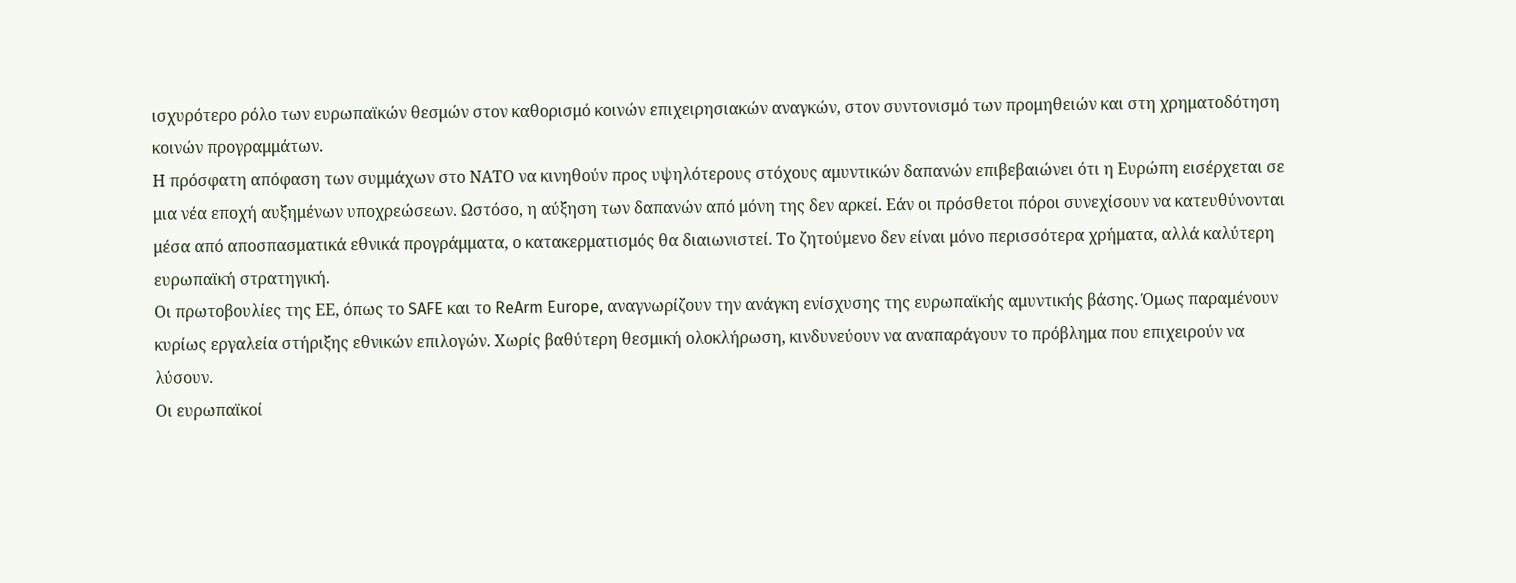ισχυρότερο ρόλο των ευρωπαϊκών θεσμών στον καθορισμό κοινών επιχειρησιακών αναγκών, στον συντονισμό των προμηθειών και στη χρηματοδότηση κοινών προγραμμάτων.
Η πρόσφατη απόφαση των συμμάχων στο ΝΑΤΟ να κινηθούν προς υψηλότερους στόχους αμυντικών δαπανών επιβεβαιώνει ότι η Ευρώπη εισέρχεται σε μια νέα εποχή αυξημένων υποχρεώσεων. Ωστόσο, η αύξηση των δαπανών από μόνη της δεν αρκεί. Εάν οι πρόσθετοι πόροι συνεχίσουν να κατευθύνονται μέσα από αποσπασματικά εθνικά προγράμματα, ο κατακερματισμός θα διαιωνιστεί. Το ζητούμενο δεν είναι μόνο περισσότερα χρήματα, αλλά καλύτερη ευρωπαϊκή στρατηγική.
Οι πρωτοβουλίες της ΕΕ, όπως το SAFE και το ReArm Europe, αναγνωρίζουν την ανάγκη ενίσχυσης της ευρωπαϊκής αμυντικής βάσης. Όμως παραμένουν κυρίως εργαλεία στήριξης εθνικών επιλογών. Χωρίς βαθύτερη θεσμική ολοκλήρωση, κινδυνεύουν να αναπαράγουν το πρόβλημα που επιχειρούν να λύσουν.
Οι ευρωπαϊκοί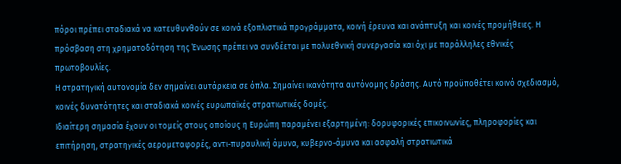πόροι πρέπει σταδιακά να κατευθυνθούν σε κοινά εξοπλιστικά προγράμματα, κοινή έρευνα και ανάπτυξη και κοινές προμήθειες. Η πρόσβαση στη χρηματοδότηση της Ένωσης πρέπει να συνδέεται με πολυεθνική συνεργασία και όχι με παράλληλες εθνικές πρωτοβουλίες.
Η στρατηγική αυτονομία δεν σημαίνει αυτάρκεια σε όπλα. Σημαίνει ικανότητα αυτόνομης δράσης. Αυτό προϋποθέτει κοινό σχεδιασμό, κοινές δυνατότητες και σταδιακά κοινές ευρωπαϊκές στρατιωτικές δομές.
Ιδιαίτερη σημασία έχουν οι τομείς στους οποίους η Ευρώπη παραμένει εξαρτημένη: δορυφορικές επικοινωνίες, πληροφορίες και επιτήρηση, στρατηγικές αερομεταφορές, αντι-πυραυλική άμυνα, κυβερνο-άμυνα και ασφαλή στρατιωτικά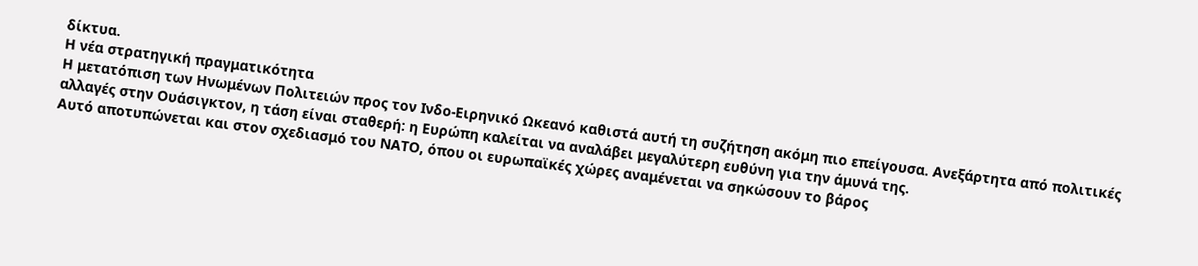δίκτυα.
Η νέα στρατηγική πραγματικότητα
Η μετατόπιση των Ηνωμένων Πολιτειών προς τον Ινδο-Ειρηνικό Ωκεανό καθιστά αυτή τη συζήτηση ακόμη πιο επείγουσα. Ανεξάρτητα από πολιτικές αλλαγές στην Ουάσιγκτον, η τάση είναι σταθερή: η Ευρώπη καλείται να αναλάβει μεγαλύτερη ευθύνη για την άμυνά της.
Αυτό αποτυπώνεται και στον σχεδιασμό του ΝΑΤΟ, όπου οι ευρωπαϊκές χώρες αναμένεται να σηκώσουν το βάρος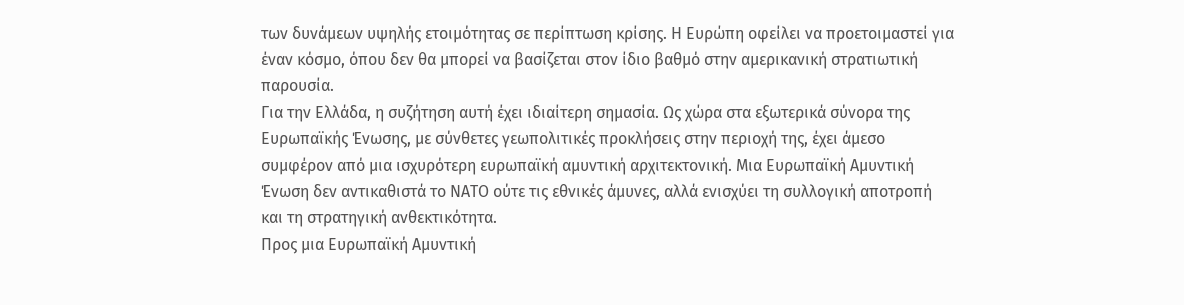των δυνάμεων υψηλής ετοιμότητας σε περίπτωση κρίσης. Η Ευρώπη οφείλει να προετοιμαστεί για έναν κόσμο, όπου δεν θα μπορεί να βασίζεται στον ίδιο βαθμό στην αμερικανική στρατιωτική παρουσία.
Για την Ελλάδα, η συζήτηση αυτή έχει ιδιαίτερη σημασία. Ως χώρα στα εξωτερικά σύνορα της Ευρωπαϊκής Ένωσης, με σύνθετες γεωπολιτικές προκλήσεις στην περιοχή της, έχει άμεσο συμφέρον από μια ισχυρότερη ευρωπαϊκή αμυντική αρχιτεκτονική. Μια Ευρωπαϊκή Αμυντική Ένωση δεν αντικαθιστά το ΝΑΤΟ ούτε τις εθνικές άμυνες, αλλά ενισχύει τη συλλογική αποτροπή και τη στρατηγική ανθεκτικότητα.
Προς μια Ευρωπαϊκή Αμυντική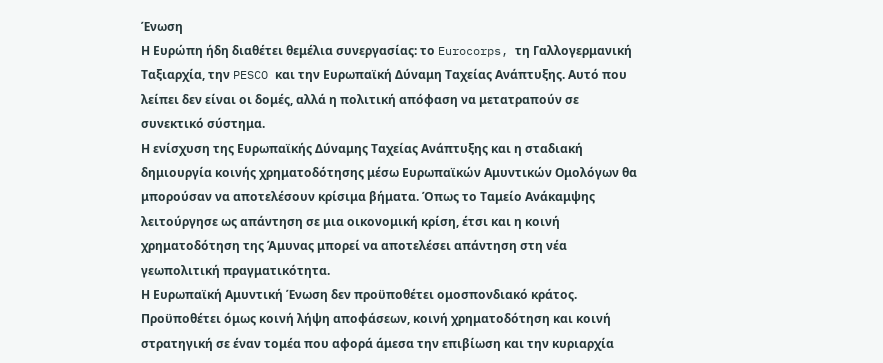Ένωση
Η Ευρώπη ήδη διαθέτει θεμέλια συνεργασίας: το Eurocorps, τη Γαλλογερμανική Ταξιαρχία, την PESCO και την Ευρωπαϊκή Δύναμη Ταχείας Ανάπτυξης. Αυτό που λείπει δεν είναι οι δομές, αλλά η πολιτική απόφαση να μετατραπούν σε συνεκτικό σύστημα.
Η ενίσχυση της Ευρωπαϊκής Δύναμης Ταχείας Ανάπτυξης και η σταδιακή δημιουργία κοινής χρηματοδότησης μέσω Ευρωπαϊκών Αμυντικών Ομολόγων θα μπορούσαν να αποτελέσουν κρίσιμα βήματα. Όπως το Ταμείο Ανάκαμψης λειτούργησε ως απάντηση σε μια οικονομική κρίση, έτσι και η κοινή χρηματοδότηση της Άμυνας μπορεί να αποτελέσει απάντηση στη νέα γεωπολιτική πραγματικότητα.
Η Ευρωπαϊκή Αμυντική Ένωση δεν προϋποθέτει ομοσπονδιακό κράτος. Προϋποθέτει όμως κοινή λήψη αποφάσεων, κοινή χρηματοδότηση και κοινή στρατηγική σε έναν τομέα που αφορά άμεσα την επιβίωση και την κυριαρχία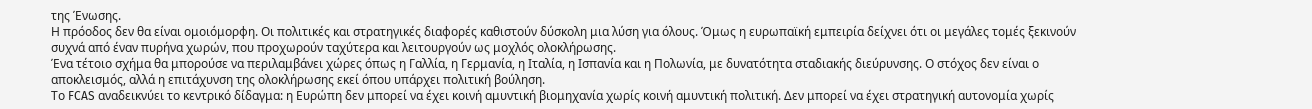της Ένωσης.
Η πρόοδος δεν θα είναι ομοιόμορφη. Οι πολιτικές και στρατηγικές διαφορές καθιστούν δύσκολη μια λύση για όλους. Όμως η ευρωπαϊκή εμπειρία δείχνει ότι οι μεγάλες τομές ξεκινούν συχνά από έναν πυρήνα χωρών, που προχωρούν ταχύτερα και λειτουργούν ως μοχλός ολοκλήρωσης.
Ένα τέτοιο σχήμα θα μπορούσε να περιλαμβάνει χώρες όπως η Γαλλία, η Γερμανία, η Ιταλία, η Ισπανία και η Πολωνία, με δυνατότητα σταδιακής διεύρυνσης. Ο στόχος δεν είναι ο αποκλεισμός, αλλά η επιτάχυνση της ολοκλήρωσης εκεί όπου υπάρχει πολιτική βούληση.
Το FCAS αναδεικνύει το κεντρικό δίδαγμα: η Ευρώπη δεν μπορεί να έχει κοινή αμυντική βιομηχανία χωρίς κοινή αμυντική πολιτική. Δεν μπορεί να έχει στρατηγική αυτονομία χωρίς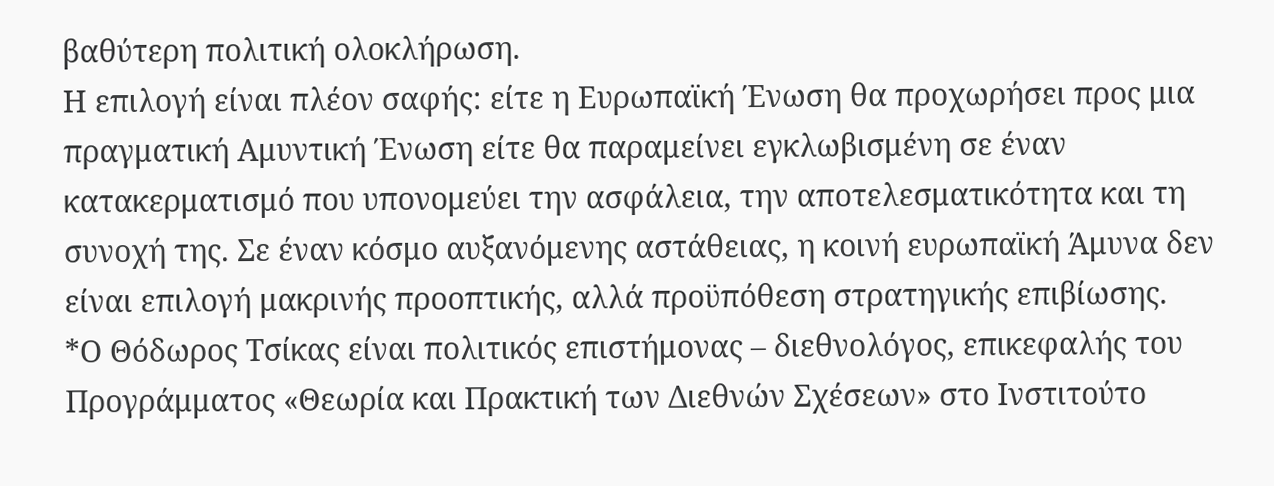βαθύτερη πολιτική ολοκλήρωση.
Η επιλογή είναι πλέον σαφής: είτε η Ευρωπαϊκή Ένωση θα προχωρήσει προς μια πραγματική Αμυντική Ένωση είτε θα παραμείνει εγκλωβισμένη σε έναν κατακερματισμό που υπονομεύει την ασφάλεια, την αποτελεσματικότητα και τη συνοχή της. Σε έναν κόσμο αυξανόμενης αστάθειας, η κοινή ευρωπαϊκή Άμυνα δεν είναι επιλογή μακρινής προοπτικής, αλλά προϋπόθεση στρατηγικής επιβίωσης.
*Ο Θόδωρος Τσίκας είναι πολιτικός επιστήμονας – διεθνολόγος, επικεφαλής του Προγράμματος «Θεωρία και Πρακτική των Διεθνών Σχέσεων» στο Ινστιτούτο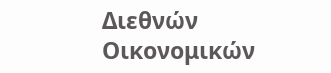Διεθνών Οικονομικών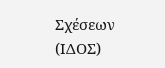Σχέσεων (ΙΔΟΣ)